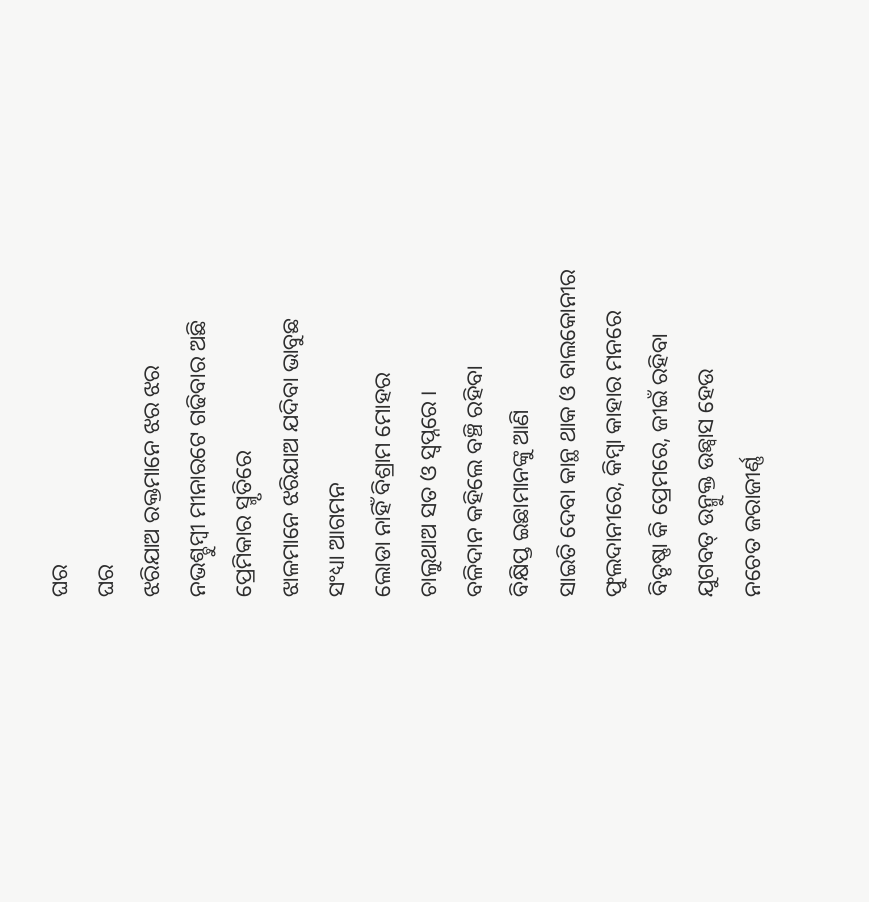ଘର
ଘର
ଝରିଯାଅ ରକ୍ତମାନେ ଝର ଝର
ନଭଶ୍ଚୁମ୍ବୀ ମୀନାରଟେ ଗଢିବାର ଅଛି
ପ୍ରେମିକାର ସ୍ମୃତିରେ
ଝାଳମାନେ ଝରିଯାଅ ଯଦିବା ଭାବୁଛ
ସଂଧ୍ୟା ଆଗମନ
ଲୋଡା ନାହିଁ ବିଶ୍ରାମ ମୋହର
ଚାଲୁଥାଅ ସତ ଓ ସ୍ୱପ୍ନରେ ।
ବଳିଦାନ କହିଲେ ବଞ୍ଚି ରହିବା
ବିକ୍ଷିପ୍ତ ଇଛାମାନଙ୍କୁ ଆଣି
ସାଇତି ଦେବା କାନ୍ଥ ଥାକ ଓ ବାଲକୋନୀର
ଫୁଲଦାନୀରେ, କିମ୍ବା କାହାର ମନରେ
ବିତୃଷ୍ଣା କି ପ୍ରେମରେ, ଜୀଇଁ ରହିବା
ଯୁଗବତ୍ ଉନ୍ମୁକ୍ତ ଉଛ୍ବାସ ହେଉ
ନଚେତ ଜରାଜୀର୍ଣ୍ଣ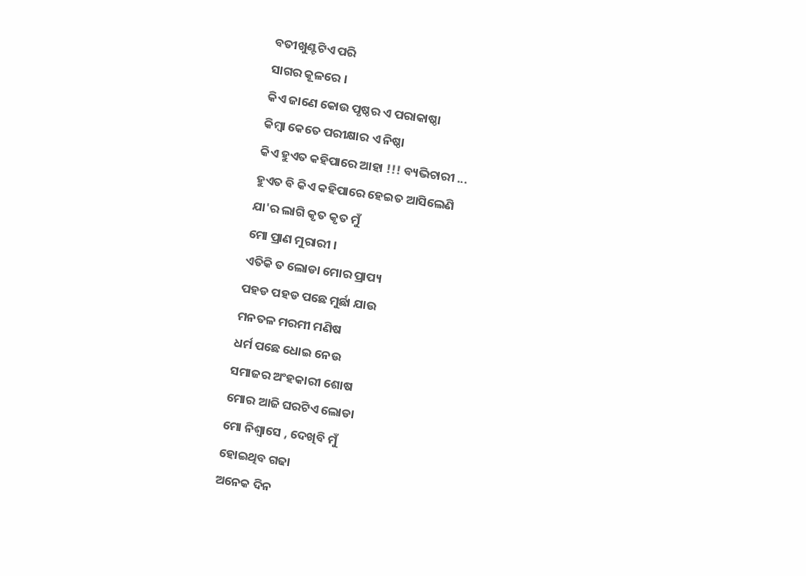ବତୀଖୁଣ୍ଟଟିଏ ପରି
ସାଗର କୂଳରେ ।
କିଏ ଜାଣେ କୋଉ ପୃଷ୍ଠର ଏ ପରାକାଷ୍ଠା
କିମ୍ବା କେତେ ପରୀକ୍ଷାର ଏ ନିଷ୍ଠା
କିଏ ହୁଏତ କହିପାରେ ଆହା !!! ବ୍ୟଭିଚାରୀ ...
ହୁଏତ ବି କିଏ କହିପାରେ ହେଇତ ଆସିଲେଣି
ଯା'ର ଲାଗି କୃତ କୃତ ମୁଁ
ମୋ ପ୍ରାଣ ମୁରାରୀ ।
ଏତିକି ତ ଲୋଡା ମୋର ପ୍ରାପ୍ୟ
ପହଡ ପହଡ ପଛେ ମୁର୍ଛା ଯାଉ
ମନତଳ ମରମୀ ମଣିଷ
ଧର୍ମ ପଛେ ଧୋଇ ନେଉ
ସମାଜର ଅଂହକାରୀ ଶୋଷ
ମୋର ଆଜି ଘରଟିଏ ଲୋଡା
ମୋ ନିଶ୍ୱାସେ , ଦେଖିବି ମୁଁ
ହୋଇଥିବ ଗଢା
ଅନେକ ଦିନ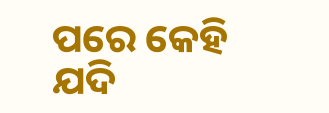ପରେ କେହି ଯଦି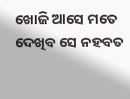ଖୋଜି ଆସେ ମତେ
ଦେଖିବ ସେ ନହବତ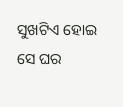ସୁଖଟିଏ ହୋଇ
ସେ ଘର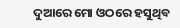ଦୁଆରେ ମୋ ଓଠରେ ହସୁଥିବ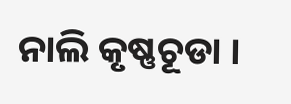ନାଲି କୃଷ୍ଣଚୂଡା ।